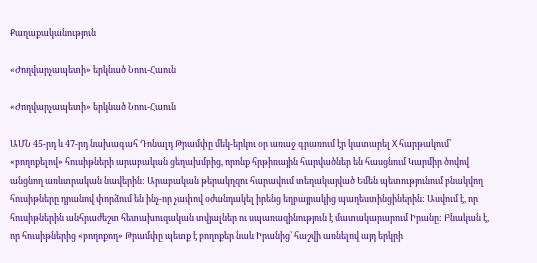Քաղաքականություն

«Ժողվարչապետի» երկնած Նոու-Հաուն

«Ժողվարչապետի» երկնած Նոու-Հաուն

ԱՄՆ 45-րդ և 47-րդ նախագահ Դոնալդ Թրամփը մեկ-երկու օր առաջ գրառում էր կատարել X հարթակում՝ «բողոքելով» հուսիթների արաբական ցեղախմբից, որոնք հրթիռային հարվածներ են հասցնում Կարմիր ծովով անցնող առևտրական նավերին: Արաբական թերակղզու հարավում տեղակայված Եմեն պետությունում բնակվող հուսիթները դրանով փորձում են ինչ-որ չափով օժանդակել իրենց եղբայրակից պաղեստինցիներին: Ասվում է, որ հուսիթներին անհրաժեշտ հետախուզական տվյալներ ու սպառազինություն է մատակարարում Իրանը: Բնական է, որ հուսիթներից «բողոքող» Թրամփը պետք է բողոքեր նաև Իրանից՝ հաշվի առնելով այդ երկրի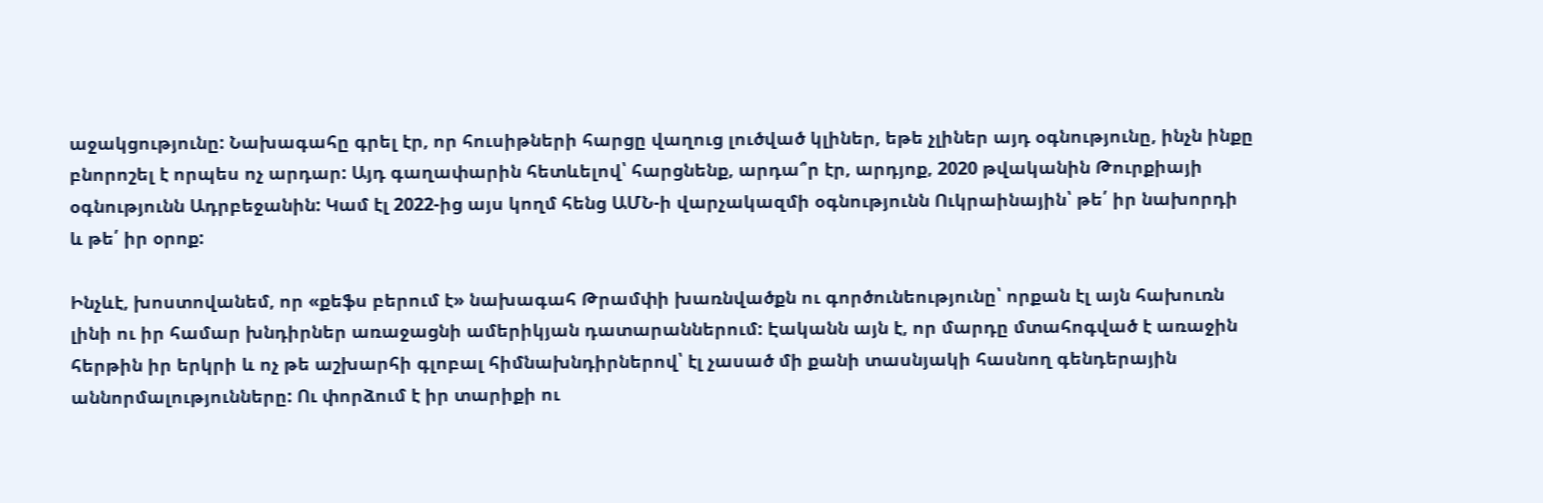աջակցությունը: Նախագահը գրել էր, որ հուսիթների հարցը վաղուց լուծված կլիներ, եթե չլիներ այդ օգնությունը, ինչն ինքը բնորոշել է որպես ոչ արդար: Այդ գաղափարին հետևելով՝ հարցնենք, արդա՞ր էր, արդյոք, 2020 թվականին Թուրքիայի օգնությունն Ադրբեջանին: Կամ էլ 2022-ից այս կողմ հենց ԱՄՆ-ի վարչակազմի օգնությունն Ուկրաինային՝ թե՛ իր նախորդի և թե՛ իր օրոք:

Ինչևէ, խոստովանեմ, որ «քեֆս բերում է» նախագահ Թրամփի խառնվածքն ու գործունեությունը՝ որքան էլ այն հախուռն լինի ու իր համար խնդիրներ առաջացնի ամերիկյան դատարաններում: Էականն այն է, որ մարդը մտահոգված է առաջին հերթին իր երկրի և ոչ թե աշխարհի գլոբալ հիմնախնդիրներով՝ էլ չասած մի քանի տասնյակի հասնող գենդերային աննորմալությունները: Ու փորձում է իր տարիքի ու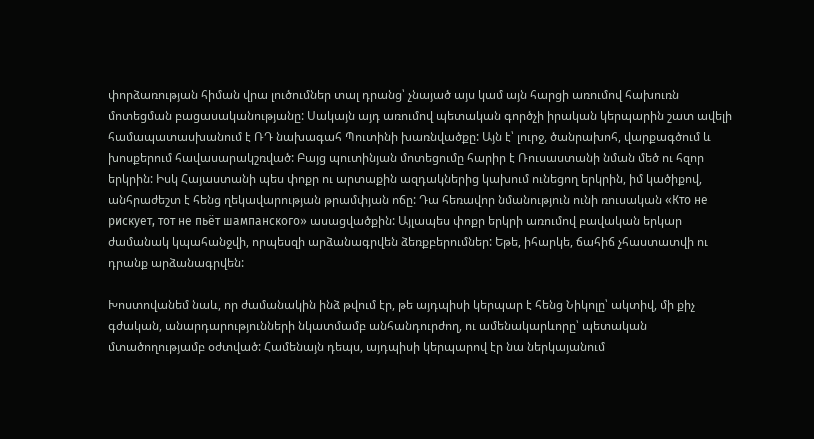փորձառության հիման վրա լուծումներ տալ դրանց՝ չնայած այս կամ այն հարցի առումով հախուռն մոտեցման բացասականությանը: Սակայն այդ առումով պետական գործչի իրական կերպարին շատ ավելի համապատասխանում է ՌԴ նախագահ Պուտինի խառնվածքը: Այն է՝ լուրջ, ծանրախոհ, վարքագծում և խոսքերում հավասարակշռված: Բայց պուտինյան մոտեցումը հարիր է Ռուսաստանի նման մեծ ու հզոր երկրին: Իսկ Հայաստանի պես փոքր ու արտաքին ազդակներից կախում ունեցող երկրին, իմ կածիքով, անհրաժեշտ է հենց ղեկավարության թրամփյան ոճը: Դա հեռավոր նմանություն ունի ռուսական «Кто не рискует, тот не пьёт шампанского» ասացվածքին: Այլապես փոքր երկրի առումով բավական երկար ժամանակ կպահանջվի, որպեսզի արձանագրվեն ձեռքբերումներ: Եթե, իհարկե, ճահիճ չհաստատվի ու դրանք արձանագրվեն:

Խոստովանեմ նաև, որ ժամանակին ինձ թվում էր, թե այդպիսի կերպար է հենց Նիկոլը՝ ակտիվ, մի քիչ գժական, անարդարությունների նկատմամբ անհանդուրժող, ու ամենակարևորը՝ պետական մտածողությամբ օժտված: Համենայն դեպս, այդպիսի կերպարով էր նա ներկայանում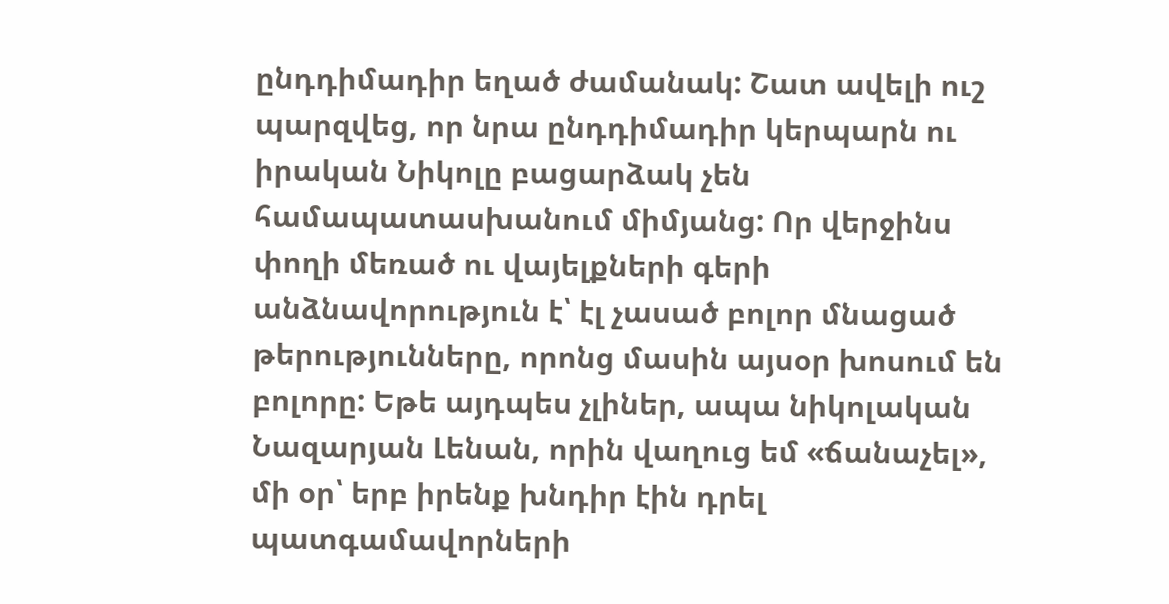ընդդիմադիր եղած ժամանակ: Շատ ավելի ուշ պարզվեց, որ նրա ընդդիմադիր կերպարն ու իրական Նիկոլը բացարձակ չեն համապատասխանում միմյանց: Որ վերջինս փողի մեռած ու վայելքների գերի անձնավորություն է՝ էլ չասած բոլոր մնացած թերությունները, որոնց մասին այսօր խոսում են բոլորը: Եթե այդպես չլիներ, ապա նիկոլական Նազարյան Լենան, որին վաղուց եմ «ճանաչել», մի օր՝ երբ իրենք խնդիր էին դրել պատգամավորների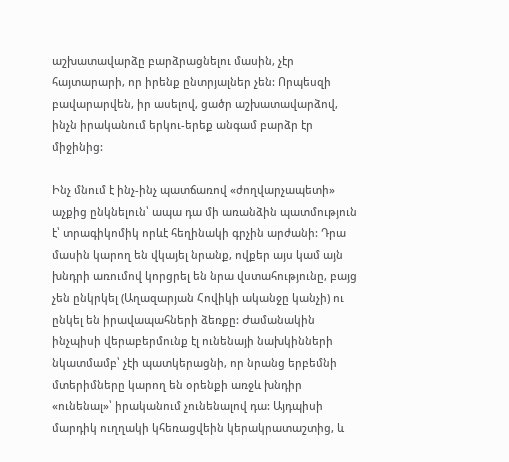աշխատավարձը բարձրացնելու մասին, չէր հայտարարի, որ իրենք ընտրյալներ չեն: Որպեսզի բավարարվեն, իր ասելով, ցածր աշխատավարձով, ինչն իրականում երկու-երեք անգամ բարձր էր միջինից:

Ինչ մնում է ինչ-ինչ պատճառով «ժողվարչապետի» աչքից ընկնելուն՝ ապա դա մի առանձին պատմություն է՝ տրագիկոմիկ որևէ հեղինակի գրչին արժանի: Դրա մասին կարող են վկայել նրանք, ովքեր այս կամ այն խնդրի առումով կորցրել են նրա վստահությունը, բայց չեն ընկրկել (Աղազարյան Հովիկի ականջը կանչի) ու ընկել են իրավապահների ձեռքը: Ժամանակին ինչպիսի վերաբերմունք էլ ունենայի նախկինների նկատմամբ՝ չէի պատկերացնի, որ նրանց երբեմնի մտերիմները կարող են օրենքի առջև խնդիր «ունենալ»՝ իրականում չունենալով դա: Այդպիսի մարդիկ ուղղակի կհեռացվեին կերակրատաշտից, և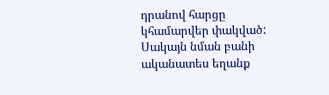դրանով հարցը կհամարվեր փակված: Սակայն նման բանի ականատես եղանք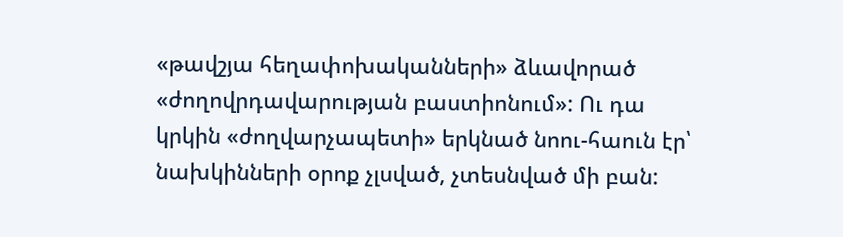«թավշյա հեղափոխականների» ձևավորած «ժողովրդավարության բաստիոնում»: Ու դա կրկին «ժողվարչապետի» երկնած նոու-հաուն էր՝ նախկինների օրոք չլսված, չտեսնված մի բան: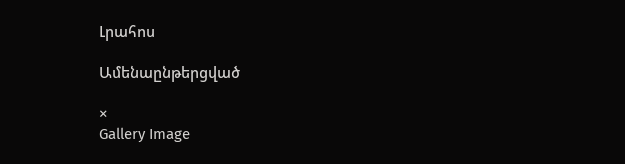Լրահոս

Ամենաընթերցված

×
Gallery Image